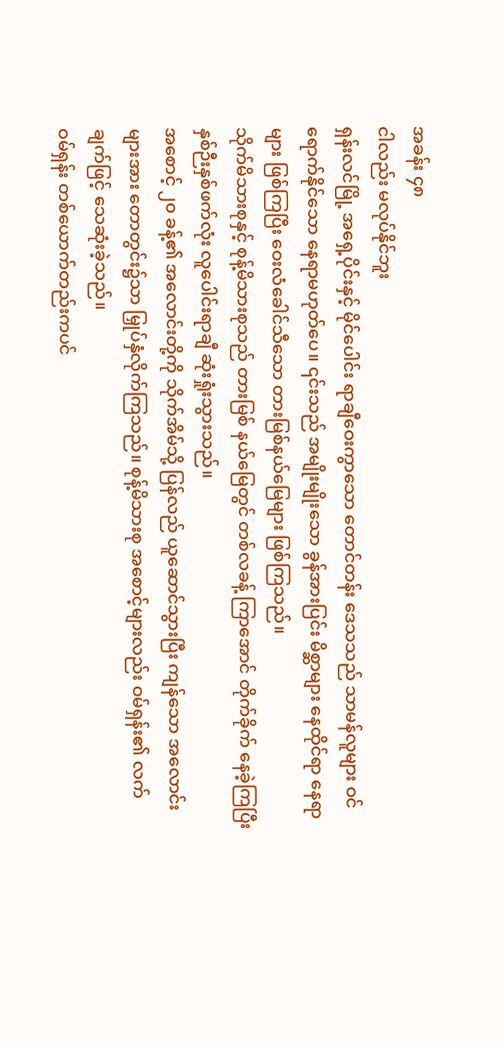အခန်း ၄၈
ငါလည်း မလုပ်နိုင်ဘူး
ရှန်းလင်မြို့ အရှေ့ပိုင်းနှင့် မိုင်ပေါင်း ရာချီဝေးကွာသော တောင်တန်း ဒေသသည် သာမန်လူများ ဝင်ရောက်နိုင်သော နေရာမဟုတ်ပေ။ ၎င်းသည် အမျိုးမျိုးသော ခွန်အားပြင်း မိစ္ဆာများ နေထိုင်ရာ နေရာများ ဖြစ်ကြပြီး ဝေးလံခေါင်သီသော တားမြစ်နယ်မြေများ ဖြစ်ကြသည်။
သိုက်မိသားစုနှင့် စုန့်မိသားစုသည် တားမြစ် နယ်မြေတွင် တစ်လခန့် ကြာအောင် တိုက်ခိုက် နေခဲ့ကြပြီး နှစ်ဉီးနှစ်ဖက်လုံး လူပေါင်းရာချီ ဆုံးရှုံးသွားသည်။
အစောင့် ၂၀ ခန့်၏ အလောင်းတို့ကို သိုက်အိမ်သို့ ပြန်လည် ယူဆောင်သွားပြီး ကျန်သော အလောင်းများအား တောတွင်း၌သာ မြှုပ်နှံလိုက်ကြသည်။ စုန့်မိသားစု အစောင့်များလည်း ဝမ်ရှန်း၏ လက်ချက်ဖြင့် သေဆုံးခဲ့သည်။
ဝမ်ရှန်း တစ်ယောက်တည်းကပင်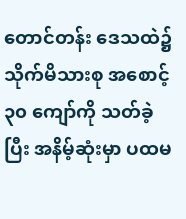တောင်တန်း ဒေသထဲ၌ သိုက်မိသားစု အစောင့် ၃၀ ကျော်ကို သတ်ခဲ့ပြီး အနိမ့်ဆုံးမှာ ပထမ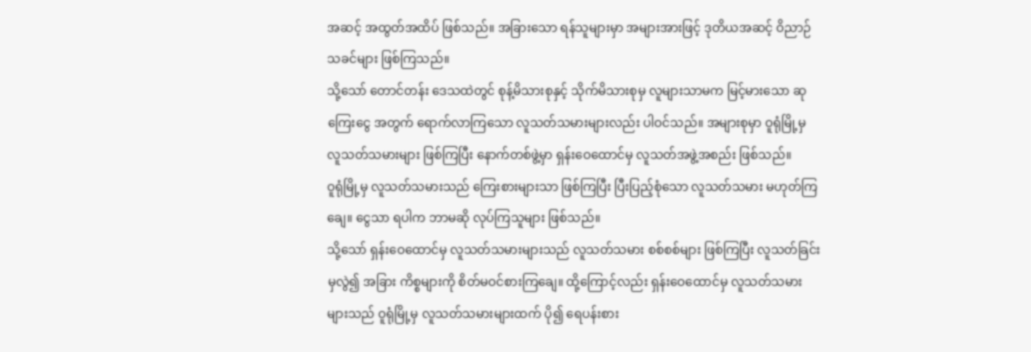အဆင့် အထွတ်အထိပ် ဖြစ်သည်။ အခြားသော ရန်သူများမှာ အများအားဖြင့် ဒုတိယအဆင့် ဝိညာဉ်သခင်များ ဖြစ်ကြသည်။
သို့သော် တောင်တန်း ဒေသထဲတွင် စုန့်မိသားစုနှင့် သိုက်မိသားစုမှ လူများသာမက မြင့်မားသော ဆုကြေးငွေ အတွက် ရောက်လာကြသော လူသတ်သမားများလည်း ပါဝင်သည်။ အများစုမှာ ဝူရုံမြို့မှ လူသတ်သမားများ ဖြစ်ကြပြီး နောက်တစ်ဖွဲ့မှာ ရှန်းဝေထောင်မှ လူသတ်အဖွဲ့အစည်း ဖြစ်သည်။
ဝူရုံမြို့မှ လူသတ်သမားသည် ကြေးစားများသာ ဖြစ်ကြပြီး ပြီးပြည့်စုံသော လူသတ်သမား မဟုတ်ကြချေ။ ငွေသာ ရပါက ဘာမဆို လုပ်ကြသူများ ဖြစ်သည်။
သို့သော် ရှန်းဝေထောင်မှ လူသတ်သမားများသည် လူသတ်သမား စစ်စစ်များ ဖြစ်ကြပြီး လူသတ်ခြင်းမှလွဲ၍ အခြား ကိစ္စများကို စိတ်မဝင်စားကြချေ။ ထို့ကြောင့်လည်း ရှန်းဝေထောင်မှ လူသတ်သမားများသည် ဝူရုံမြို့မှ လူသတ်သမားများထက် ပို၍ ရေပန်းစား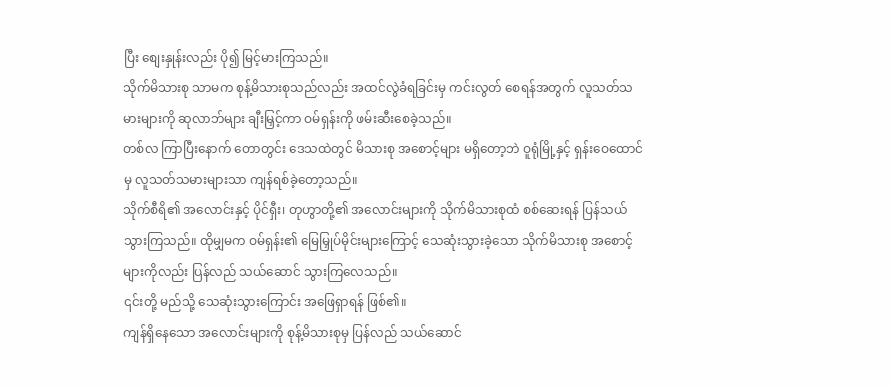ပြီး စျေးနှုန်းလည်း ပို၍ မြင့်မားကြသည်။
သိုက်မိသားစု သာမက စုန့်မိသားစုသည်လည်း အထင်လွဲခံရခြင်းမှ ကင်းလွတ် စေရန်အတွက် လူသတ်သမားများကို ဆုလာဘ်များ ချီးမြှင့်ကာ ဝမ်ရှန်းကို ဖမ်းဆီးစေခဲ့သည်။
တစ်လ ကြာပြီးနောက် တောတွင်း ဒေသထဲတွင် မိသားစု အစောင့်များ မရှိတော့ဘဲ ဝူရုံမြို့နှင့် ရှန်းဝေထောင်မှ လူသတ်သမားများသာ ကျန်ရစ်ခဲ့တော့သည်။
သိုက်စီရိ၏ အလောင်းနှင့် ပိုင်ရှီး၊ တုဟွာတို့၏ အလောင်းများကို သိုက်မိသားစုထံ စစ်ဆေးရန် ပြန်သယ် သွားကြသည်။ ထိုမျှမက ဝမ်ရှန်း၏ မြေမြှုပ်မိုင်းများကြောင့် သေဆုံးသွားခဲ့သော သိုက်မိသားစု အစောင့်များကိုလည်း ပြန်လည် သယ်ဆောင် သွားကြလေသည်။
၎င်းတို့ မည်သို့ သေဆုံးသွားကြောင်း အဖြေရှာရန် ဖြစ်၏။
ကျန်ရှိနေသော အလောင်းများကို စုန့်မိသားစုမှ ပြန်လည် သယ်ဆောင်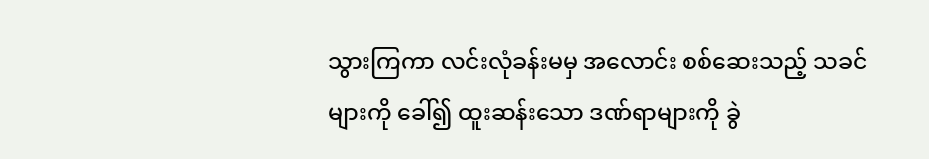သွားကြကာ လင်းလုံခန်းမမှ အလောင်း စစ်ဆေးသည့် သခင်များကို ခေါ်၍ ထူးဆန်းသော ဒဏ်ရာများကို ခွဲ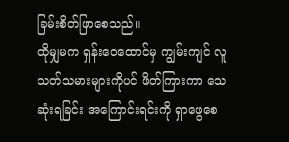ခြမ်းစိတ်ဖြာစေသည်။
ထိုမျှမက ရှန်းဝေထောင်မှ ကျွမ်းကျင် လူသတ်သမားများကိုပင် ဖိတ်ကြားကာ သေဆုံးရခြင်း အကြောင်းရင်းကို ရှာဖွေစေ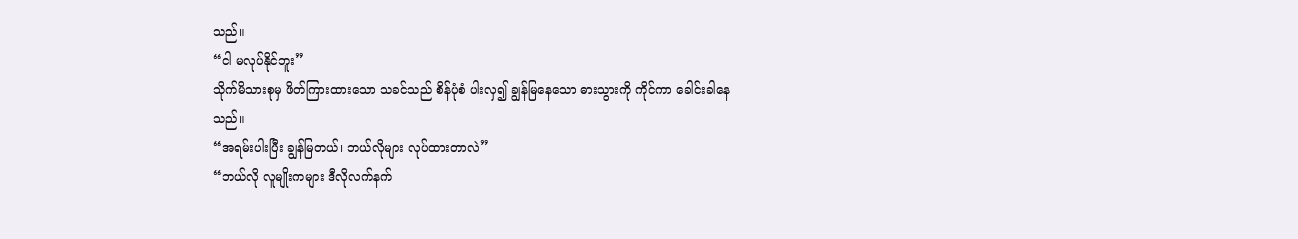သည်။
“ငါ မလုပ်နိုင်ဘူး”
သိုက်မိသားစုမှ ဖိတ်ကြားထားသော သခင်သည် စိန်ပုံစံ ပါးလှ၍ ချွန်မြနေသော ဓားသွားကို ကိုင်ကာ ခေါင်းခါနေသည်။
“အရမ်းပါးပြီး ချွန်မြတယ်၊ ဘယ်လိုများ လုပ်ထားတာလဲ”
“ဘယ်လို လူမျိုးကများ ဒီလိုလက်နက်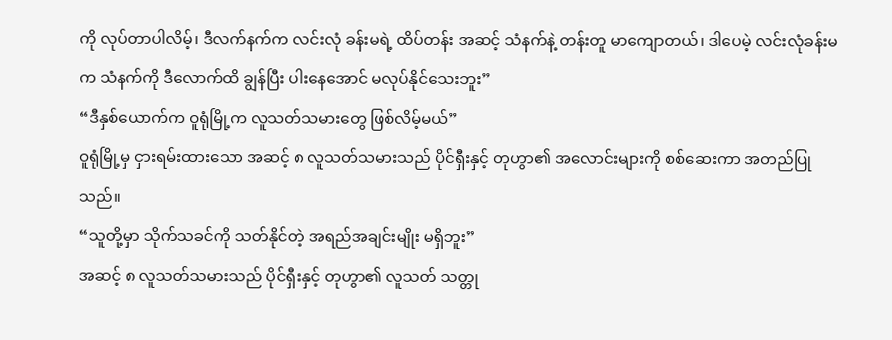ကို လုပ်တာပါလိမ့်၊ ဒီလက်နက်က လင်းလုံ ခန်းမရဲ့ ထိပ်တန်း အဆင့် သံနက်နဲ့ တန်းတူ မာကျောတယ်၊ ဒါပေမဲ့ လင်းလုံခန်းမက သံနက်ကို ဒီလောက်ထိ ချွန်ပြီး ပါးနေအောင် မလုပ်နိုင်သေးဘူး”
“ဒီနှစ်ယောက်က ဝူရုံမြို့က လူသတ်သမားတွေ ဖြစ်လိမ့်မယ်”
ဝူရုံမြို့မှ ငှားရမ်းထားသော အဆင့် ၈ လူသတ်သမားသည် ပိုင်ရှီးနှင့် တုဟွာ၏ အလောင်းများကို စစ်ဆေးကာ အတည်ပြုသည်။
“သူတို့မှာ သိုက်သခင်ကို သတ်နိုင်တဲ့ အရည်အချင်းမျိုး မရှိဘူး”
အဆင့် ၈ လူသတ်သမားသည် ပိုင်ရှီးနှင့် တုဟွာ၏ လူသတ် သတ္တု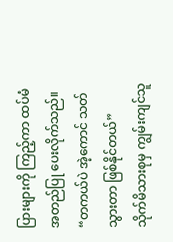ပြားများကို ကြည့်ကာ ထပ်မံ အတည်ပြု ပေးလိုက်သည်။
“တကယ်ပဲ အဲ့ကောင် သတ်သွားတာ ဖြစ်နိုင်တယ်”
သိုက်မိသားစုမှ ကျွမ်းကျင်သူ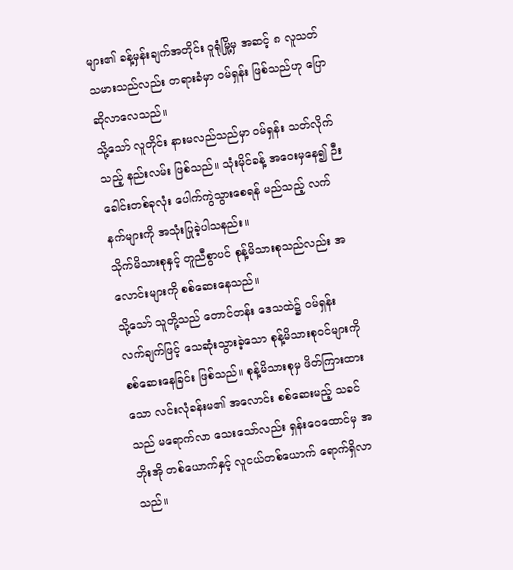များ၏ ခန့်မှန်းချက်အတိုင်း ဝူရုံမြို့မှ အဆင့် ၈ လူသတ်သမားသည်လည်း တရားခံမှာ ဝမ်ရှန်း ဖြစ်သည်ဟု ပြောဆိုလာလေသည်။
သို့သော် လူတိုင်း နားမလည်သည်မှာ ဝမ်ရှန်း သတ်လိုက်သည့် နည်းလမ်း ဖြစ်သည်။ သုံးမိုင်ခန့် အဝေးမှနေ၍ ဉီးခေါင်းတစ်ခုလုံး ပေါက်ကွဲသွားစေရန် မည်သည့် လက်နက်များကို အသုံးပြုခဲ့ပါသနည်း။
သိုက်မိသားစုနှင့် တူညီစွာပင် စုန့်မိသားစုသည်လည်း အလောင်းများကို စစ်ဆေးနေသည်။
သို့သော် သူတို့သည် တောင်တန်း ဒေသထဲ၌ ဝမ်ရှန်း လက်ချက်ဖြင့် သေဆုံးသွားခဲ့သော စုန့်မိသားစုဝင်များကို စစ်ဆေးနေခြင်း ဖြစ်သည်။ စုန့်မိသားစုမှ ဖိတ်ကြားထားသော လင်းလုံခန်းမ၏ အလောင်း စစ်ဆေးမည့် သခင်သည် မရောက်လာ သေးသော်လည်း ရှန်းဝေထောင်မှ အဘိုးအို တစ်ယောက်နှင့် လူငယ်တစ်ယောက် ရောက်ရှိလာသည်။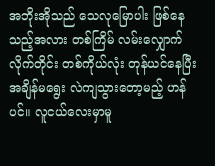အဘိုးအိုသည် သေလုမြောပါး ဖြစ်နေသည့်အလား တစ်ကြိမ် လမ်းလျှောက်လိုက်တိုင်း တစ်ကိုယ်လုံး တုန်ယင်နေပြီး အချိန်မရွေး လဲကျသွားတော့မည့် ဟန်ပင်။ လူငယ်လေးမှာမူ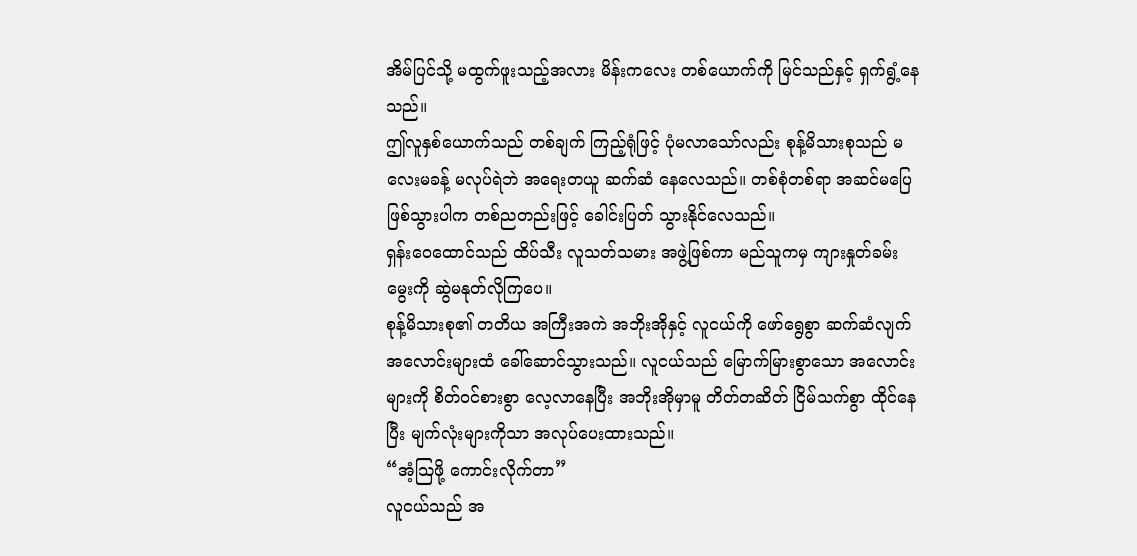အိမ်ပြင်သို့ မထွက်ဖူးသည့်အလား မိန်းကလေး တစ်ယောက်ကို မြင်သည်နှင့် ရှက်ရွံ့နေသည်။
ဤလူနှစ်ယောက်သည် တစ်ချက် ကြည့်ရုံဖြင့် ပုံမလာသော်လည်း စုန့်မိသားစုသည် မလေးမခန့် မလုပ်ရဲဘဲ အရေးတယူ ဆက်ဆံ နေလေသည်။ တစ်စုံတစ်ရာ အဆင်မပြေ ဖြစ်သွားပါက တစ်ညတည်းဖြင့် ခေါင်းပြတ် သွားနိုင်လေသည်။
ရှန်းဝေထောင်သည် ထိပ်သီး လူသတ်သမား အဖွဲ့ဖြစ်ကာ မည်သူကမှ ကျားနှုတ်ခမ်းမွေးကို ဆွဲမနုတ်လိုကြပေ။
စုန့်မိသားစု၏ တတိယ အကြီးအကဲ အဘိုးအိုနှင့် လူငယ်ကို ဖော်ရွေစွာ ဆက်ဆံလျက် အလောင်းများထံ ခေါ်ဆောင်သွားသည်။ လူငယ်သည် မြောက်မြားစွာသော အလောင်းများကို စိတ်ဝင်စားစွာ လေ့လာနေပြီး အဘိုးအိုမှာမူ တိတ်တဆိတ် ငြိမ်သက်စွာ ထိုင်နေပြီး မျက်လုံးများကိုသာ အလုပ်ပေးထားသည်။
“အံ့သြဖို့ ကောင်းလိုက်တာ”
လူငယ်သည် အ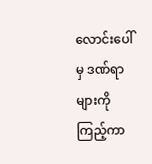လောင်းပေါ်မှ ဒဏ်ရာများကို ကြည့်ကာ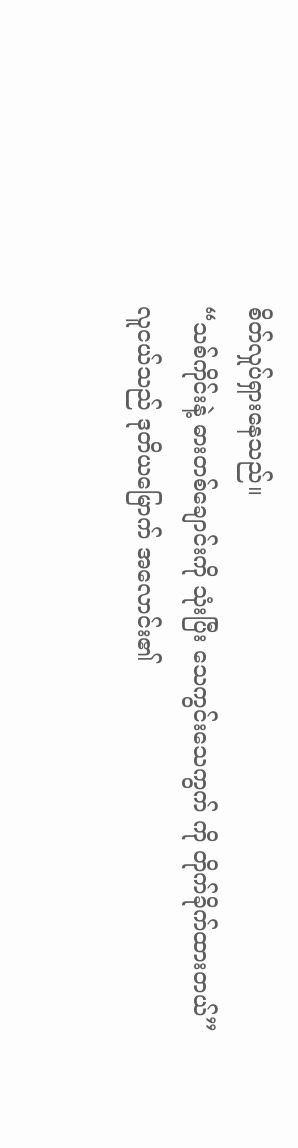စိတ်လှုပ်ရှားနေသည်။
“သစ်ကိုင်းနဲ့ ဓားတစ်ချောင်းကို သုံးပြီး သေကွင်းသေကွက် ကို တိုက်ခိုက်ထားတယ်”
လူငယ်သည် ဒုတိယမြောက် အလောင်း၏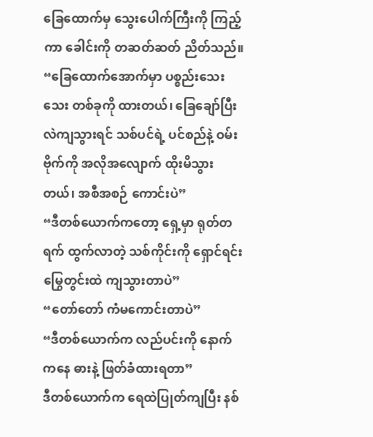ခြေထောက်မှ သွေးပေါက်ကြီးကို ကြည့်ကာ ခေါင်းကို တဆတ်ဆတ် ညိတ်သည်။
“ခြေထောက်အောက်မှာ ပစ္စည်းသေးသေး တစ်ခုကို ထားတယ်၊ ခြေချော်ပြီး လဲကျသွားရင် သစ်ပင်ရဲ့ ပင်စည်နဲ့ ဝမ်းဗိုက်ကို အလိုအလျောက် ထိုးမိသွားတယ်၊ အစီအစဉ် ကောင်းပဲ”
“ဒီတစ်ယောက်ကတော့ ရှေ့မှာ ရုတ်တရက် ထွက်လာတဲ့ သစ်ကိုင်းကို ရှောင်ရင်း မြွေတွင်းထဲ ကျသွားတာပဲ”
“တော်တော် ကံမကောင်းတာပဲ”
“ဒီတစ်ယောက်က လည်ပင်းကို နောက်ကနေ ဓားနဲ့ ဖြတ်ခံထားရတာ”
ဒီတစ်ယောက်က ရေထဲပြုတ်ကျပြီး နစ်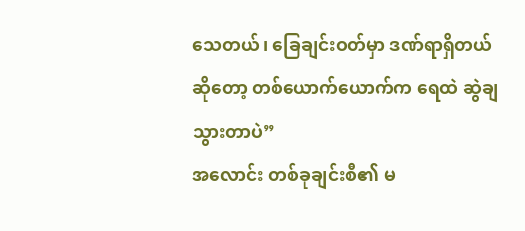သေတယ်၊ ခြေချင်းဝတ်မှာ ဒဏ်ရာရှိတယ် ဆိုတော့ တစ်ယောက်ယောက်က ရေထဲ ဆွဲချသွားတာပဲ”
အလောင်း တစ်ခုချင်းစီ၏ မ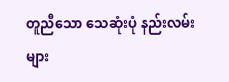တူညီသော သေဆုံးပုံ နည်းလမ်းများ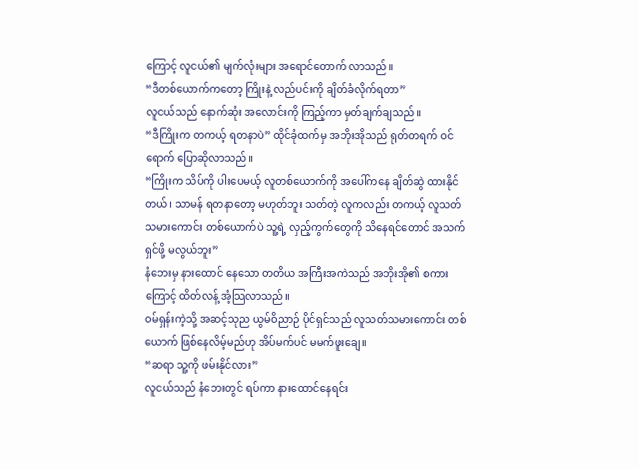ကြောင့် လူငယ်၏ မျက်လုံးများ အရောင်တောက် လာသည်။
“ဒီတစ်ယောက်ကတော့ ကြိုးနဲ့ လည်ပင်းကို ချိတ်ခံလိုက်ရတာ”
လူငယ်သည် နောက်ဆုံး အလောင်းကို ကြည့်ကာ မှတ်ချက်ချသည်။
“ဒီကြိုးက တကယ့် ရတနာပဲ” ထိုင်ခုံထက်မှ အဘိုးအိုသည် ရုတ်တရက် ဝင်ရောက် ပြောဆိုလာသည်။
“ကြိုးက သိပ်ကို ပါးပေမယ့် လူတစ်ယောက်ကို အပေါ်ကနေ ချိတ်ဆွဲ ထားနိုင်တယ်၊ သာမန် ရတနာတော့ မဟုတ်ဘူး သတ်တဲ့ လူကလည်း တကယ့် လူသတ်သမားကောင်း တစ်ယောက်ပဲ သူ့ရဲ့ လှည့်ကွက်တွေကို သိနေရင်တောင် အသက်ရှင်ဖို့ မလွယ်ဘူး”
နံဘေးမှ နားထောင် နေသော တတိယ အကြီးအကဲသည် အဘိုးအို၏ စကားကြောင့် ထိတ်လန့် အံ့သြလာသည်။
ဝမ်ရှန်းကဲ့သို့ အဆင့်သုည ယွမ်ဝိညာဉ် ပိုင်ရှင်သည် လူသတ်သမားကောင်း တစ်ယောက် ဖြစ်နေလိမ့်မည်ဟု အိပ်မက်ပင် မမက်ဖူးချေ။
“ဆရာ သူ့ကို ဖမ်းနိုင်လား”
လူငယ်သည် နံဘေးတွင် ရပ်ကာ နားထောင်နေရင်း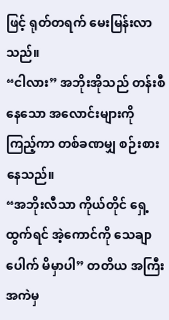ဖြင့် ရုတ်တရက် မေးမြန်းလာသည်။
“ငါလား” အဘိုးအိုသည် တန်းစီနေသော အလောင်းများကို ကြည့်ကာ တစ်ခဏမျှ စဉ်းစားနေသည်။
“အဘိုးလီသာ ကိုယ်တိုင် ရှေ့ထွက်ရင် အဲ့ကောင်ကို သေချာပေါက် မိမှာပါ” တတိယ အကြီးအကဲမှ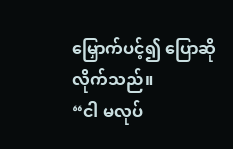မြှောက်ပင့်၍ ပြောဆို လိုက်သည်။
“ငါ မလုပ်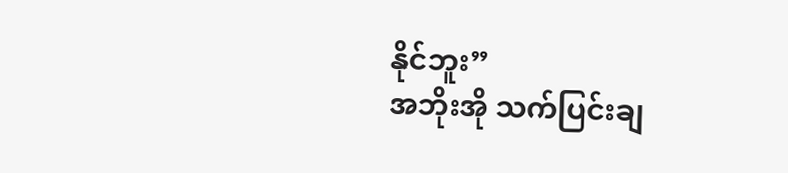နိုင်ဘူး”
အဘိုးအို သက်ပြင်းချ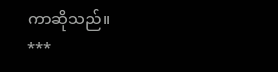ကာဆိုသည်။
***